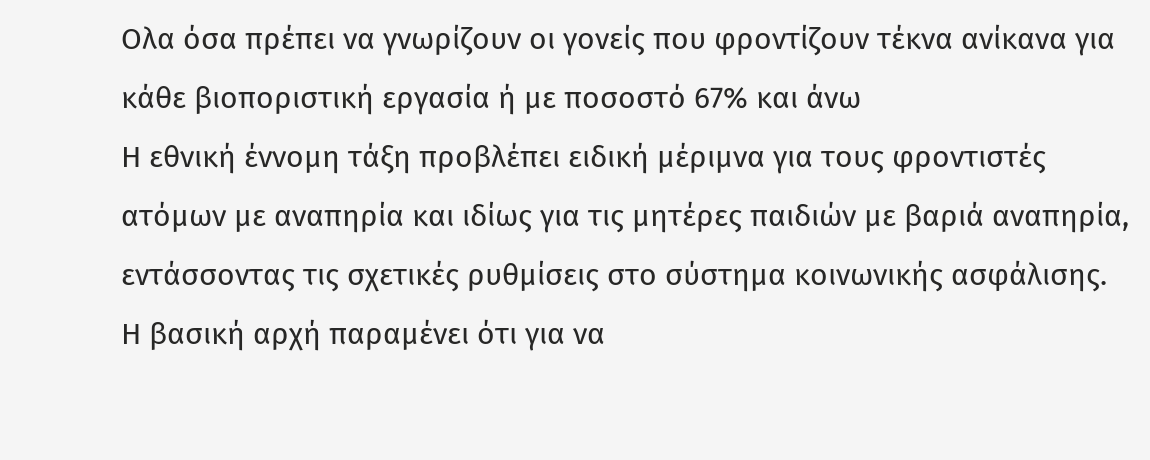Ολα όσα πρέπει να γνωρίζουν οι γονείς που φροντίζουν τέκνα ανίκανα για κάθε βιοποριστική εργασία ή με ποσοστό 67% και άνω
Η εθνική έννομη τάξη προβλέπει ειδική μέριμνα για τους φροντιστές ατόμων με αναπηρία και ιδίως για τις μητέρες παιδιών με βαριά αναπηρία, εντάσσοντας τις σχετικές ρυθμίσεις στο σύστημα κοινωνικής ασφάλισης. Η βασική αρχή παραμένει ότι για να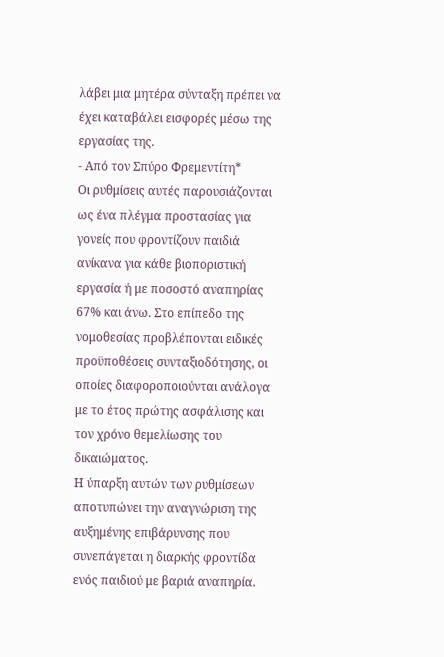λάβει μια μητέρα σύνταξη πρέπει να έχει καταβάλει εισφορές μέσω της εργασίας της.
- Από τον Σπύρο Φρεμεντίτη*
Οι ρυθμίσεις αυτές παρουσιάζονται ως ένα πλέγμα προστασίας για γονείς που φροντίζουν παιδιά ανίκανα για κάθε βιοποριστική εργασία ή με ποσοστό αναπηρίας 67% και άνω. Στο επίπεδο της νομοθεσίας προβλέπονται ειδικές προϋποθέσεις συνταξιοδότησης, οι οποίες διαφοροποιούνται ανάλογα με το έτος πρώτης ασφάλισης και τον χρόνο θεμελίωσης του δικαιώματος.
Η ύπαρξη αυτών των ρυθμίσεων αποτυπώνει την αναγνώριση της αυξημένης επιβάρυνσης που συνεπάγεται η διαρκής φροντίδα ενός παιδιού με βαριά αναπηρία.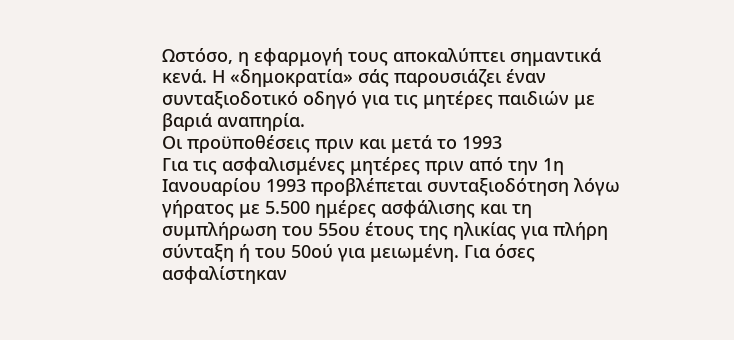Ωστόσο, η εφαρμογή τους αποκαλύπτει σημαντικά κενά. Η «δημοκρατία» σάς παρουσιάζει έναν συνταξιοδοτικό οδηγό για τις μητέρες παιδιών με βαριά αναπηρία.
Οι προϋποθέσεις πριν και μετά το 1993
Για τις ασφαλισμένες μητέρες πριν από την 1η Ιανουαρίου 1993 προβλέπεται συνταξιοδότηση λόγω γήρατος με 5.500 ημέρες ασφάλισης και τη συμπλήρωση του 55ου έτους της ηλικίας για πλήρη σύνταξη ή του 50ού για μειωμένη. Για όσες ασφαλίστηκαν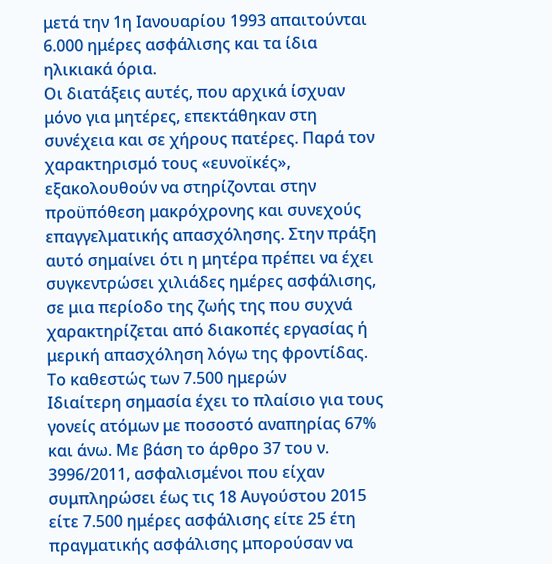μετά την 1η Ιανουαρίου 1993 απαιτούνται 6.000 ημέρες ασφάλισης και τα ίδια ηλικιακά όρια.
Οι διατάξεις αυτές, που αρχικά ίσχυαν μόνο για μητέρες, επεκτάθηκαν στη συνέχεια και σε χήρους πατέρες. Παρά τον χαρακτηρισμό τους «ευνοϊκές», εξακολουθούν να στηρίζονται στην προϋπόθεση μακρόχρονης και συνεχούς επαγγελματικής απασχόλησης. Στην πράξη αυτό σημαίνει ότι η μητέρα πρέπει να έχει συγκεντρώσει χιλιάδες ημέρες ασφάλισης, σε μια περίοδο της ζωής της που συχνά χαρακτηρίζεται από διακοπές εργασίας ή μερική απασχόληση λόγω της φροντίδας.
Το καθεστώς των 7.500 ημερών
Ιδιαίτερη σημασία έχει το πλαίσιο για τους γονείς ατόμων με ποσοστό αναπηρίας 67% και άνω. Με βάση το άρθρο 37 του ν. 3996/2011, ασφαλισμένοι που είχαν συμπληρώσει έως τις 18 Αυγούστου 2015 είτε 7.500 ημέρες ασφάλισης είτε 25 έτη πραγματικής ασφάλισης μπορούσαν να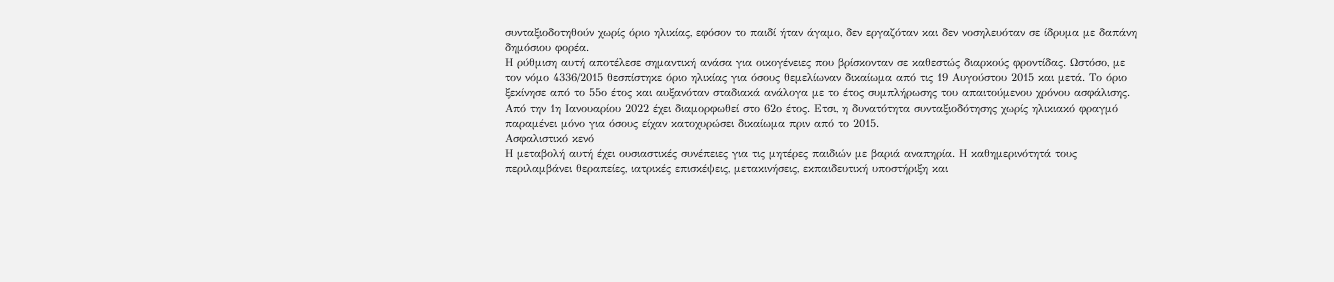συνταξιοδοτηθούν χωρίς όριο ηλικίας, εφόσον το παιδί ήταν άγαμο, δεν εργαζόταν και δεν νοσηλευόταν σε ίδρυμα με δαπάνη δημόσιου φορέα.
Η ρύθμιση αυτή αποτέλεσε σημαντική ανάσα για οικογένειες που βρίσκονταν σε καθεστώς διαρκούς φροντίδας. Ωστόσο, με τον νόμο 4336/2015 θεσπίστηκε όριο ηλικίας για όσους θεμελίωναν δικαίωμα από τις 19 Αυγούστου 2015 και μετά. Το όριο ξεκίνησε από το 55ο έτος και αυξανόταν σταδιακά ανάλογα με το έτος συμπλήρωσης του απαιτούμενου χρόνου ασφάλισης. Από την 1η Ιανουαρίου 2022 έχει διαμορφωθεί στο 62ο έτος. Ετσι, η δυνατότητα συνταξιοδότησης χωρίς ηλικιακό φραγμό παραμένει μόνο για όσους είχαν κατοχυρώσει δικαίωμα πριν από το 2015.
Ασφαλιστικό κενό
Η μεταβολή αυτή έχει ουσιαστικές συνέπειες για τις μητέρες παιδιών με βαριά αναπηρία. Η καθημερινότητά τους περιλαμβάνει θεραπείες, ιατρικές επισκέψεις, μετακινήσεις, εκπαιδευτική υποστήριξη και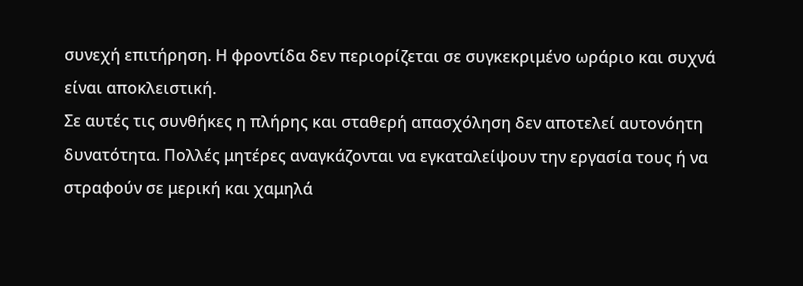συνεχή επιτήρηση. Η φροντίδα δεν περιορίζεται σε συγκεκριμένο ωράριο και συχνά είναι αποκλειστική.
Σε αυτές τις συνθήκες η πλήρης και σταθερή απασχόληση δεν αποτελεί αυτονόητη δυνατότητα. Πολλές μητέρες αναγκάζονται να εγκαταλείψουν την εργασία τους ή να στραφούν σε μερική και χαμηλά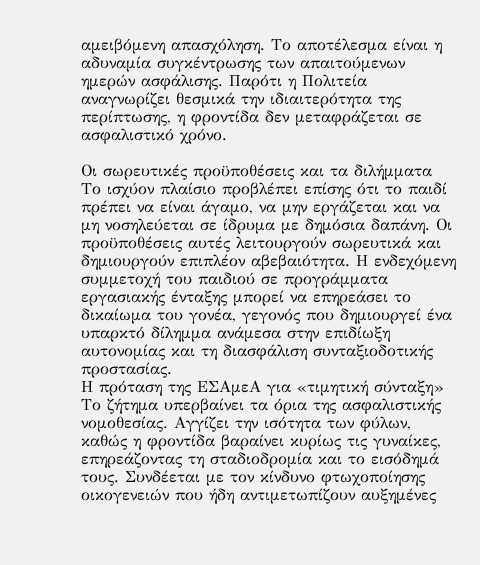αμειβόμενη απασχόληση. Το αποτέλεσμα είναι η αδυναμία συγκέντρωσης των απαιτούμενων ημερών ασφάλισης. Παρότι η Πολιτεία αναγνωρίζει θεσμικά την ιδιαιτερότητα της περίπτωσης, η φροντίδα δεν μεταφράζεται σε ασφαλιστικό χρόνο.

Οι σωρευτικές προϋποθέσεις και τα διλήμματα
Το ισχύον πλαίσιο προβλέπει επίσης ότι το παιδί πρέπει να είναι άγαμο, να μην εργάζεται και να μη νοσηλεύεται σε ίδρυμα με δημόσια δαπάνη. Οι προϋποθέσεις αυτές λειτουργούν σωρευτικά και δημιουργούν επιπλέον αβεβαιότητα. Η ενδεχόμενη συμμετοχή του παιδιού σε προγράμματα εργασιακής ένταξης μπορεί να επηρεάσει το δικαίωμα του γονέα, γεγονός που δημιουργεί ένα υπαρκτό δίλημμα ανάμεσα στην επιδίωξη αυτονομίας και τη διασφάλιση συνταξιοδοτικής προστασίας.
Η πρόταση της ΕΣΑμεΑ για «τιμητική σύνταξη»
Το ζήτημα υπερβαίνει τα όρια της ασφαλιστικής νομοθεσίας. Αγγίζει την ισότητα των φύλων, καθώς η φροντίδα βαραίνει κυρίως τις γυναίκες, επηρεάζοντας τη σταδιοδρομία και το εισόδημά τους. Συνδέεται με τον κίνδυνο φτωχοποίησης οικογενειών που ήδη αντιμετωπίζουν αυξημένες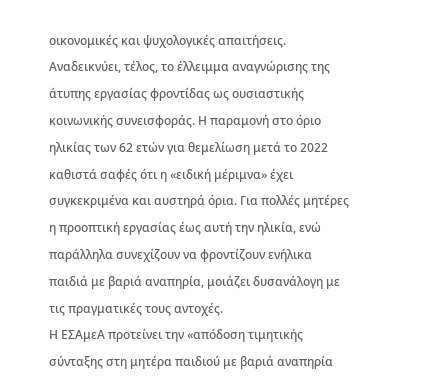οικονομικές και ψυχολογικές απαιτήσεις.
Αναδεικνύει, τέλος, το έλλειμμα αναγνώρισης της άτυπης εργασίας φροντίδας ως ουσιαστικής κοινωνικής συνεισφοράς. Η παραμονή στο όριο ηλικίας των 62 ετών για θεμελίωση μετά το 2022 καθιστά σαφές ότι η «ειδική μέριμνα» έχει συγκεκριμένα και αυστηρά όρια. Για πολλές μητέρες η προοπτική εργασίας έως αυτή την ηλικία, ενώ παράλληλα συνεχίζουν να φροντίζουν ενήλικα παιδιά με βαριά αναπηρία, μοιάζει δυσανάλογη με τις πραγματικές τους αντοχές.
Η ΕΣΑμεΑ προτείνει την «απόδοση τιμητικής σύνταξης στη μητέρα παιδιού με βαριά αναπηρία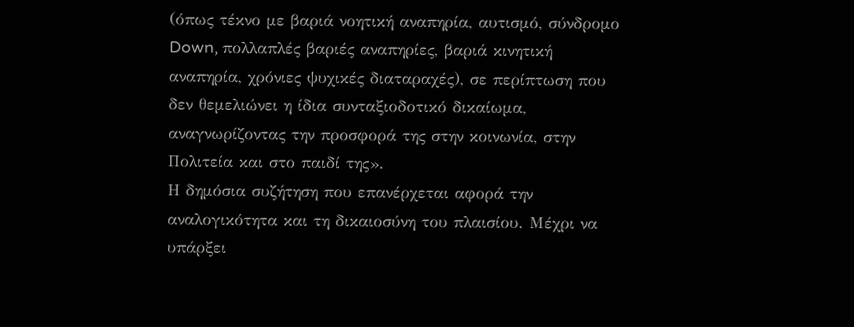(όπως τέκνο με βαριά νοητική αναπηρία, αυτισμό, σύνδρομο Down, πολλαπλές βαριές αναπηρίες, βαριά κινητική αναπηρία, χρόνιες ψυχικές διαταραχές), σε περίπτωση που δεν θεμελιώνει η ίδια συνταξιοδοτικό δικαίωμα, αναγνωρίζοντας την προσφορά της στην κοινωνία, στην Πολιτεία και στο παιδί της».
Η δημόσια συζήτηση που επανέρχεται αφορά την αναλογικότητα και τη δικαιοσύνη του πλαισίου. Μέχρι να υπάρξει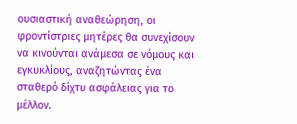ουσιαστική αναθεώρηση, οι φροντίστριες μητέρες θα συνεχίσουν να κινούνται ανάμεσα σε νόμους και εγκυκλίους, αναζητώντας ένα σταθερό δίχτυ ασφάλειας για το μέλλον.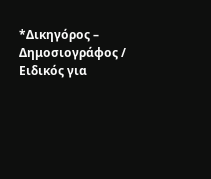*Δικηγόρος – Δημοσιογράφος / Ειδικός για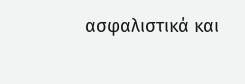ασφαλιστικά και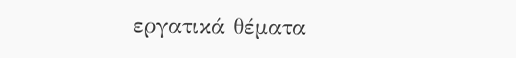εργατικά θέματα